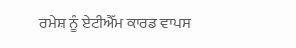ਰਮੇਸ਼ ਨੂੰ ਏਟੀਐੱਮ ਕਾਰਡ ਵਾਪਸ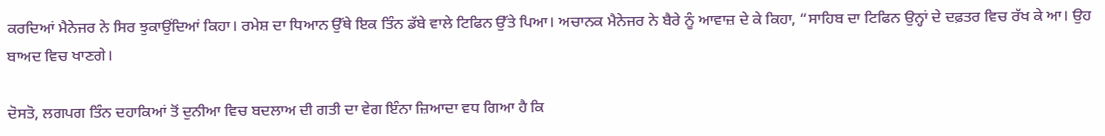ਕਰਦਿਆਂ ਮੈਨੇਜਰ ਨੇ ਸਿਰ ਝੁਕਾਉਂਦਿਆਂ ਕਿਹਾ। ਰਮੇਸ਼ ਦਾ ਧਿਆਨ ਉੱਥੇ ਇਕ ਤਿੰਨ ਡੱਬੇ ਵਾਲੇ ਟਿਫਿਨ ਉੱਤੇ ਪਿਆ। ਅਚਾਨਕ ਮੈਨੇਜਰ ਨੇ ਬੈਰੇ ਨੂੰ ਆਵਾਜ਼ ਦੇ ਕੇ ਕਿਹਾ, “ਸਾਹਿਬ ਦਾ ਟਿਫਿਨ ਉਨ੍ਹਾਂ ਦੇ ਦਫ਼ਤਰ ਵਿਚ ਰੱਖ ਕੇ ਆ। ਉਹ ਬਾਅਦ ਵਿਚ ਖਾਣਗੇ।

ਦੋਸਤੋ, ਲਗਪਗ ਤਿੰਨ ਦਹਾਕਿਆਂ ਤੋਂ ਦੁਨੀਆ ਵਿਚ ਬਦਲਾਅ ਦੀ ਗਤੀ ਦਾ ਵੇਗ ਇੰਨਾ ਜ਼ਿਆਦਾ ਵਧ ਗਿਆ ਹੈ ਕਿ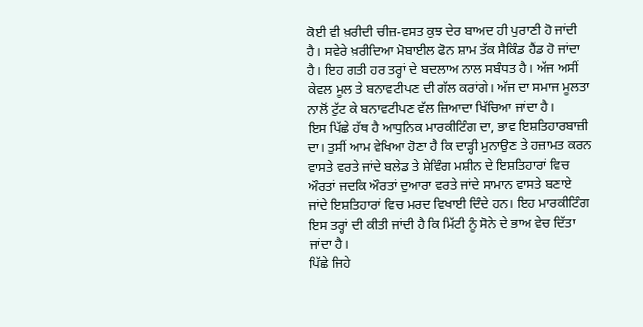ਕੋਈ ਵੀ ਖ਼ਰੀਦੀ ਚੀਜ਼-ਵਸਤ ਕੁਝ ਦੇਰ ਬਾਅਦ ਹੀ ਪੁਰਾਣੀ ਹੋ ਜਾਂਦੀ ਹੈ। ਸਵੇਰੇ ਖ਼ਰੀਦਿਆ ਮੋਬਾਈਲ ਫੋਨ ਸ਼ਾਮ ਤੱਕ ਸੈਕਿੰਡ ਹੈਂਡ ਹੋ ਜਾਂਦਾ ਹੈ। ਇਹ ਗਤੀ ਹਰ ਤਰ੍ਹਾਂ ਦੇ ਬਦਲਾਅ ਨਾਲ ਸਬੰਧਤ ਹੈ। ਅੱਜ ਅਸੀਂ ਕੇਵਲ ਮੂਲ ਤੇ ਬਨਾਵਟੀਪਣ ਦੀ ਗੱਲ ਕਰਾਂਗੇ। ਅੱਜ ਦਾ ਸਮਾਜ ਮੂਲਤਾ ਨਾਲੋਂ ਟੁੱਟ ਕੇ ਬਨਾਵਟੀਪਣ ਵੱਲ ਜ਼ਿਆਦਾ ਖਿੱਚਿਆ ਜਾਂਦਾ ਹੈ।
ਇਸ ਪਿੱਛੇ ਹੱਥ ਹੈ ਆਧੁਨਿਕ ਮਾਰਕੀਟਿੰਗ ਦਾ, ਭਾਵ ਇਸ਼ਤਿਹਾਰਬਾਜ਼ੀ ਦਾ। ਤੁਸੀਂ ਆਮ ਵੇਖਿਆ ਹੋਣਾ ਹੈ ਕਿ ਦਾੜ੍ਹੀ ਮੁਨਾਉਣ ਤੇ ਹਜ਼ਾਮਤ ਕਰਨ ਵਾਸਤੇ ਵਰਤੇ ਜਾਂਦੇ ਬਲੇਡ ਤੇ ਸ਼ੇਵਿੰਗ ਮਸ਼ੀਨ ਦੇ ਇਸ਼ਤਿਹਾਰਾਂ ਵਿਚ ਔਰਤਾਂ ਜਦਕਿ ਔਰਤਾਂ ਦੁਆਰਾ ਵਰਤੇ ਜਾਂਦੇ ਸਾਮਾਨ ਵਾਸਤੇ ਬਣਾਏ ਜਾਂਦੇ ਇਸ਼ਤਿਹਾਰਾਂ ਵਿਚ ਮਰਦ ਵਿਖਾਈ ਦਿੰਦੇ ਹਨ। ਇਹ ਮਾਰਕੀਟਿੰਗ ਇਸ ਤਰ੍ਹਾਂ ਦੀ ਕੀਤੀ ਜਾਂਦੀ ਹੈ ਕਿ ਮਿੱਟੀ ਨੂੰ ਸੋਨੇ ਦੇ ਭਾਅ ਵੇਚ ਦਿੱਤਾ ਜਾਂਦਾ ਹੈ।
ਪਿੱਛੇ ਜਿਹੇ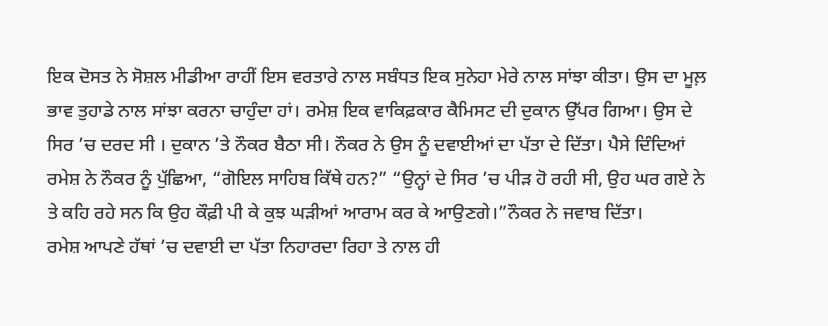ਇਕ ਦੋਸਤ ਨੇ ਸੋਸ਼ਲ ਮੀਡੀਆ ਰਾਹੀਂ ਇਸ ਵਰਤਾਰੇ ਨਾਲ ਸਬੰਧਤ ਇਕ ਸੁਨੇਹਾ ਮੇਰੇ ਨਾਲ ਸਾਂਝਾ ਕੀਤਾ। ਉਸ ਦਾ ਮੂਲ਼ ਭਾਵ ਤੁਹਾਡੇ ਨਾਲ ਸਾਂਝਾ ਕਰਨਾ ਚਾਹੁੰਦਾ ਹਾਂ। ਰਮੇਸ਼ ਇਕ ਵਾਕਿਫ਼ਕਾਰ ਕੈਮਿਸਟ ਦੀ ਦੁਕਾਨ ਉੱਪਰ ਗਿਆ। ਉਸ ਦੇ ਸਿਰ ’ਚ ਦਰਦ ਸੀ । ਦੁਕਾਨ ’ਤੇ ਨੌਕਰ ਬੈਠਾ ਸੀ। ਨੌਕਰ ਨੇ ਉਸ ਨੂੰ ਦਵਾਈਆਂ ਦਾ ਪੱਤਾ ਦੇ ਦਿੱਤਾ। ਪੈਸੇ ਦਿੰਦਿਆਂ ਰਮੇਸ਼ ਨੇ ਨੌਕਰ ਨੂੰ ਪੁੱਛਿਆ, “ਗੋਇਲ ਸਾਹਿਬ ਕਿੱਥੇ ਹਨ?” “ਉਨ੍ਹਾਂ ਦੇ ਸਿਰ ’ਚ ਪੀੜ ਹੋ ਰਹੀ ਸੀ, ਉਹ ਘਰ ਗਏ ਨੇ ਤੇ ਕਹਿ ਰਹੇ ਸਨ ਕਿ ਉਹ ਕੌਫ਼ੀ ਪੀ ਕੇ ਕੁਝ ਘੜੀਆਂ ਆਰਾਮ ਕਰ ਕੇ ਆਉਣਗੇ।”ਨੌਕਰ ਨੇ ਜਵਾਬ ਦਿੱਤਾ।
ਰਮੇਸ਼ ਆਪਣੇ ਹੱਥਾਂ ’ਚ ਦਵਾਈ ਦਾ ਪੱਤਾ ਨਿਹਾਰਦਾ ਰਿਹਾ ਤੇ ਨਾਲ ਹੀ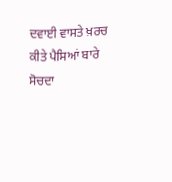ਦਵਾਈ ਵਾਸਤੇ ਖ਼ਰਚ ਕੀਤੇ ਪੈਸਿਆਂ ਬਾਰੇ ਸੋਚਦਾ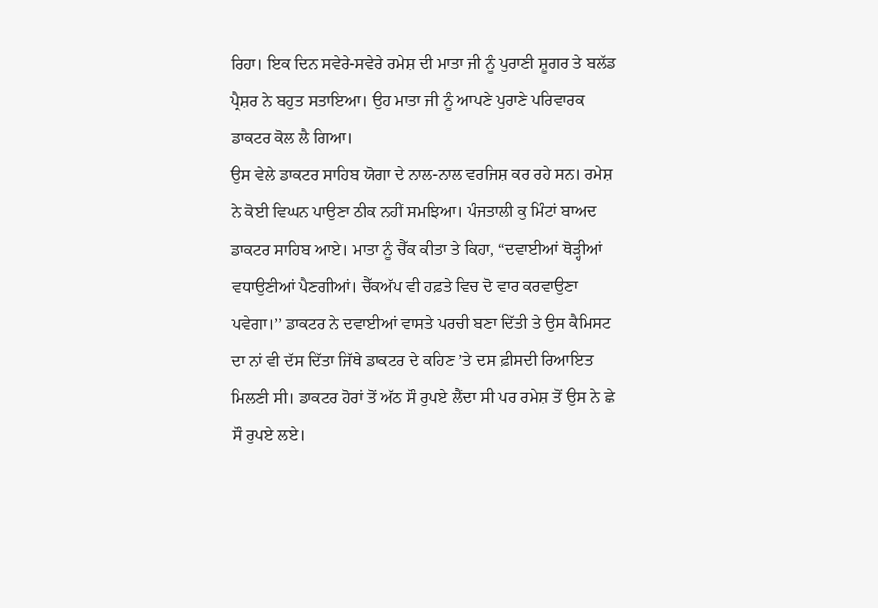ਰਿਹਾ। ਇਕ ਦਿਨ ਸਵੇਰੇ-ਸਵੇਰੇ ਰਮੇਸ਼ ਦੀ ਮਾਤਾ ਜੀ ਨੂੰ ਪੁਰਾਣੀ ਸ਼ੂਗਰ ਤੇ ਬਲੱਡ ਪ੍ਰੈਸ਼ਰ ਨੇ ਬਹੁਤ ਸਤਾਇਆ। ਉਹ ਮਾਤਾ ਜੀ ਨੂੰ ਆਪਣੇ ਪੁਰਾਣੇ ਪਰਿਵਾਰਕ ਡਾਕਟਰ ਕੋਲ ਲੈ ਗਿਆ।
ਉਸ ਵੇਲੇ ਡਾਕਟਰ ਸਾਹਿਬ ਯੋਗਾ ਦੇ ਨਾਲ-ਨਾਲ ਵਰਜਿਸ਼ ਕਰ ਰਹੇ ਸਨ। ਰਮੇਸ਼ ਨੇ ਕੋਈ ਵਿਘਨ ਪਾਉਣਾ ਠੀਕ ਨਹੀਂ ਸਮਝਿਆ। ਪੰਜਤਾਲੀ ਕੁ ਮਿੰਟਾਂ ਬਾਅਦ ਡਾਕਟਰ ਸਾਹਿਬ ਆਏ। ਮਾਤਾ ਨੂੰ ਚੈੱਕ ਕੀਤਾ ਤੇ ਕਿਹਾ, “ਦਵਾਈਆਂ ਥੋੜ੍ਹੀਆਂ ਵਧਾਉਣੀਆਂ ਪੈਣਗੀਆਂ। ਚੈੱਕਅੱਪ ਵੀ ਹਫ਼ਤੇ ਵਿਚ ਦੋ ਵਾਰ ਕਰਵਾਉਣਾ ਪਵੇਗਾ।’’ ਡਾਕਟਰ ਨੇ ਦਵਾਈਆਂ ਵਾਸਤੇ ਪਰਚੀ ਬਣਾ ਦਿੱਤੀ ਤੇ ਉਸ ਕੈਮਿਸਟ ਦਾ ਨਾਂ ਵੀ ਦੱਸ ਦਿੱਤਾ ਜਿੱਥੇ ਡਾਕਟਰ ਦੇ ਕਹਿਣ ’ਤੇ ਦਸ ਫ਼ੀਸਦੀ ਰਿਆਇਤ ਮਿਲਣੀ ਸੀ। ਡਾਕਟਰ ਹੋਰਾਂ ਤੋਂ ਅੱਠ ਸੌ ਰੁਪਏ ਲੈਂਦਾ ਸੀ ਪਰ ਰਮੇਸ਼ ਤੋਂ ਉਸ ਨੇ ਛੇ ਸੌ ਰੁਪਏ ਲਏ।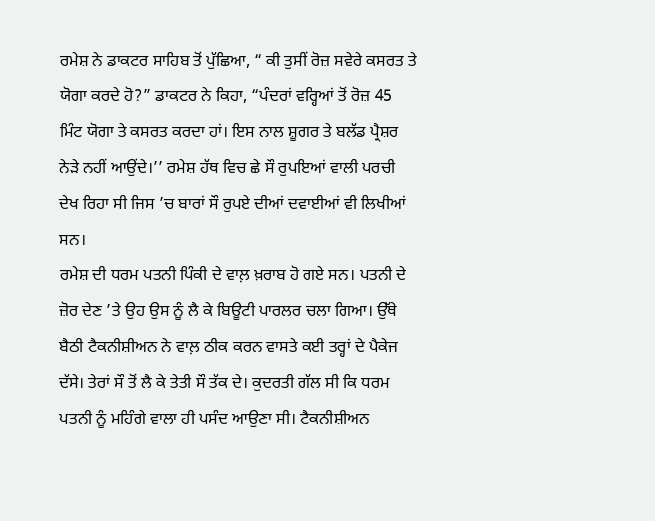ਰਮੇਸ਼ ਨੇ ਡਾਕਟਰ ਸਾਹਿਬ ਤੋਂ ਪੁੱਛਿਆ, “ ਕੀ ਤੁਸੀਂ ਰੋਜ਼ ਸਵੇਰੇ ਕਸਰਤ ਤੇ ਯੋਗਾ ਕਰਦੇ ਹੋ?” ਡਾਕਟਰ ਨੇ ਕਿਹਾ, “ਪੰਦਰਾਂ ਵਰ੍ਹਿਆਂ ਤੋਂ ਰੋਜ਼ 45 ਮਿੰਟ ਯੋਗਾ ਤੇ ਕਸਰਤ ਕਰਦਾ ਹਾਂ। ਇਸ ਨਾਲ ਸ਼ੂਗਰ ਤੇ ਬਲੱਡ ਪ੍ਰੈਸ਼ਰ ਨੇੜੇ ਨਹੀਂ ਆਉਂਦੇ।’’ ਰਮੇਸ਼ ਹੱਥ ਵਿਚ ਛੇ ਸੌ ਰੁਪਇਆਂ ਵਾਲੀ ਪਰਚੀ ਦੇਖ ਰਿਹਾ ਸੀ ਜਿਸ ’ਚ ਬਾਰਾਂ ਸੌ ਰੁਪਏ ਦੀਆਂ ਦਵਾਈਆਂ ਵੀ ਲਿਖੀਆਂ ਸਨ।
ਰਮੇਸ਼ ਦੀ ਧਰਮ ਪਤਨੀ ਪਿੰਕੀ ਦੇ ਵਾਲ਼ ਖ਼ਰਾਬ ਹੋ ਗਏ ਸਨ। ਪਤਨੀ ਦੇ ਜ਼ੋਰ ਦੇਣ ’ਤੇ ਉਹ ਉਸ ਨੂੰ ਲੈ ਕੇ ਬਿਊਟੀ ਪਾਰਲਰ ਚਲਾ ਗਿਆ। ਉੱਥੇ ਬੈਠੀ ਟੈਕਨੀਸ਼ੀਅਨ ਨੇ ਵਾਲ਼ ਠੀਕ ਕਰਨ ਵਾਸਤੇ ਕਈ ਤਰ੍ਹਾਂ ਦੇ ਪੈਕੇਜ ਦੱਸੇ। ਤੇਰਾਂ ਸੌ ਤੋਂ ਲੈ ਕੇ ਤੇਤੀ ਸੌ ਤੱਕ ਦੇ। ਕੁਦਰਤੀ ਗੱਲ ਸੀ ਕਿ ਧਰਮ ਪਤਨੀ ਨੂੰ ਮਹਿੰਗੇ ਵਾਲਾ ਹੀ ਪਸੰਦ ਆਉਣਾ ਸੀ। ਟੈਕਨੀਸ਼ੀਅਨ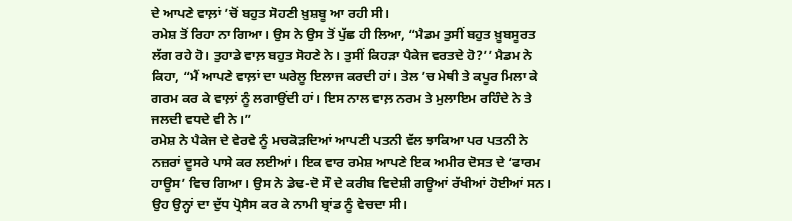ਦੇ ਆਪਣੇ ਵਾਲ਼ਾਂ ’ਚੋਂ ਬਹੁਤ ਸੋਹਣੀ ਖ਼ੁਸ਼ਬੂ ਆ ਰਹੀ ਸੀ।
ਰਮੇਸ਼ ਤੋਂ ਰਿਹਾ ਨਾ ਗਿਆ। ਉਸ ਨੇ ਉਸ ਤੋਂ ਪੁੱਛ ਹੀ ਲਿਆ, “ਮੈਡਮ ਤੁਸੀਂ ਬਹੁਤ ਖ਼ੂਬਸੂਰਤ ਲੱਗ ਰਹੇ ਹੋ। ਤੁਹਾਡੇ ਵਾਲ਼ ਬਹੁਤ ਸੋਹਣੇ ਨੇ। ਤੁਸੀਂ ਕਿਹੜਾ ਪੈਕੇਜ ਵਰਤਦੇ ਹੋ?’’ ਮੈਡਮ ਨੇ ਕਿਹਾ, “ਮੈਂ ਆਪਣੇ ਵਾਲ਼ਾਂ ਦਾ ਘਰੇਲੂ ਇਲਾਜ ਕਰਦੀ ਹਾਂ। ਤੇਲ ’ਚ ਮੇਥੀ ਤੇ ਕਪੂਰ ਮਿਲਾ ਕੇ ਗਰਮ ਕਰ ਕੇ ਵਾਲ਼ਾਂ ਨੂੰ ਲਗਾਉਂਦੀ ਹਾਂ। ਇਸ ਨਾਲ ਵਾਲ਼ ਨਰਮ ਤੇ ਮੁਲਾਇਮ ਰਹਿੰਦੇ ਨੇ ਤੇ ਜਲਦੀ ਵਧਦੇ ਵੀ ਨੇ।”
ਰਮੇਸ਼ ਨੇ ਪੈਕੇਜ ਦੇ ਵੇਰਵੇ ਨੂੰ ਮਚਕੋੜਦਿਆਂ ਆਪਣੀ ਪਤਨੀ ਵੱਲ ਝਾਕਿਆ ਪਰ ਪਤਨੀ ਨੇ ਨਜ਼ਰਾਂ ਦੂਸਰੇ ਪਾਸੇ ਕਰ ਲਈਆਂ। ਇਕ ਵਾਰ ਰਮੇਸ਼ ਆਪਣੇ ਇਕ ਅਮੀਰ ਦੋਸਤ ਦੇ ‘ਫਾਰਮ ਹਾਊਸ’ ਵਿਚ ਗਿਆ। ਉਸ ਨੇ ਡੇਢ-ਦੋ ਸੌ ਦੇ ਕਰੀਬ ਵਿਦੇਸ਼ੀ ਗਊਆਂ ਰੱਖੀਆਂ ਹੋਈਆਂ ਸਨ। ਉਹ ਉਨ੍ਹਾਂ ਦਾ ਦੁੱਧ ਪ੍ਰੋਸੈਸ ਕਰ ਕੇ ਨਾਮੀ ਬ੍ਰਾਂਡ ਨੂੰ ਵੇਚਦਾ ਸੀ।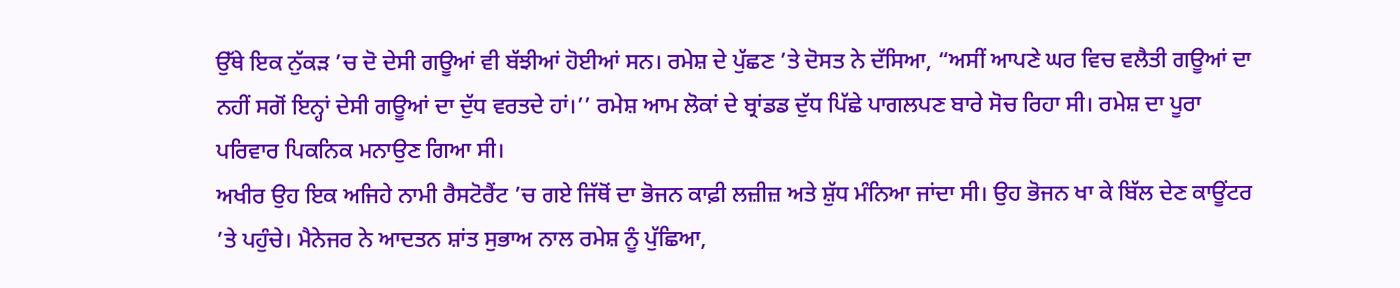ਉੱਥੇ ਇਕ ਨੁੱਕੜ ’ਚ ਦੋ ਦੇਸੀ ਗਊਆਂ ਵੀ ਬੱਝੀਆਂ ਹੋਈਆਂ ਸਨ। ਰਮੇਸ਼ ਦੇ ਪੁੱਛਣ ’ਤੇ ਦੋਸਤ ਨੇ ਦੱਸਿਆ, “ਅਸੀਂ ਆਪਣੇ ਘਰ ਵਿਚ ਵਲੈਤੀ ਗਊਆਂ ਦਾ ਨਹੀਂ ਸਗੋਂ ਇਨ੍ਹਾਂ ਦੇਸੀ ਗਊਆਂ ਦਾ ਦੁੱਧ ਵਰਤਦੇ ਹਾਂ।’’ ਰਮੇਸ਼ ਆਮ ਲੋਕਾਂ ਦੇ ਬ੍ਰਾਂਡਡ ਦੁੱਧ ਪਿੱਛੇ ਪਾਗਲਪਣ ਬਾਰੇ ਸੋਚ ਰਿਹਾ ਸੀ। ਰਮੇਸ਼ ਦਾ ਪੂਰਾ ਪਰਿਵਾਰ ਪਿਕਨਿਕ ਮਨਾਉਣ ਗਿਆ ਸੀ।
ਅਖੀਰ ਉਹ ਇਕ ਅਜਿਹੇ ਨਾਮੀ ਰੈਸਟੋਰੈਂਟ ’ਚ ਗਏ ਜਿੱਥੋਂ ਦਾ ਭੋਜਨ ਕਾਫ਼ੀ ਲਜ਼ੀਜ਼ ਅਤੇ ਸ਼ੁੱਧ ਮੰਨਿਆ ਜਾਂਦਾ ਸੀ। ਉਹ ਭੋਜਨ ਖਾ ਕੇ ਬਿੱਲ ਦੇਣ ਕਾਊਂਟਰ ’ਤੇ ਪਹੁੰਚੇ। ਮੈਨੇਜਰ ਨੇ ਆਦਤਨ ਸ਼ਾਂਤ ਸੁਭਾਅ ਨਾਲ ਰਮੇਸ਼ ਨੂੰ ਪੁੱਛਿਆ,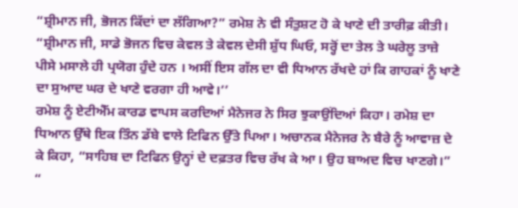“ਸ਼੍ਰੀਮਾਨ ਜੀ, ਭੋਜਨ ਕਿੱਦਾਂ ਦਾ ਲੱਗਿਆ?” ਰਮੇਸ਼ ਨੇ ਵੀ ਸੰਤੁਸ਼ਟ ਹੋ ਕੇ ਖਾਣੇ ਦੀ ਤਾਰੀਫ਼ ਕੀਤੀ। “ਸ਼੍ਰੀਮਾਨ ਜੀ, ਸਾਡੇ ਭੋਜਨ ਵਿਚ ਕੇਵਲ ਤੇ ਕੇਵਲ ਦੇਸੀ ਸ਼ੁੱਧ ਘਿਓ, ਸਰ੍ਹੋਂ ਦਾ ਤੇਲ ਤੇ ਘਰੇਲੂ ਤਾਜ਼ੇ ਪੀਸੇ ਮਸਾਲੇ ਹੀ ਪ੍ਰਯੋਗ ਹੁੰਦੇ ਹਨ । ਅਸੀਂ ਇਸ ਗੱਲ ਦਾ ਵੀ ਧਿਆਨ ਰੱਖਦੇ ਹਾਂ ਕਿ ਗਾਹਕਾਂ ਨੂੰ ਖਾਣੇ ਦਾ ਸੁਆਦ ਘਰ ਦੇ ਖਾਣੇ ਵਰਗਾ ਹੀ ਆਵੇ।’’
ਰਮੇਸ਼ ਨੂੰ ਏਟੀਐੱਮ ਕਾਰਡ ਵਾਪਸ ਕਰਦਿਆਂ ਮੈਨੇਜਰ ਨੇ ਸਿਰ ਝੁਕਾਉਂਦਿਆਂ ਕਿਹਾ। ਰਮੇਸ਼ ਦਾ ਧਿਆਨ ਉੱਥੇ ਇਕ ਤਿੰਨ ਡੱਬੇ ਵਾਲੇ ਟਿਫਿਨ ਉੱਤੇ ਪਿਆ। ਅਚਾਨਕ ਮੈਨੇਜਰ ਨੇ ਬੈਰੇ ਨੂੰ ਆਵਾਜ਼ ਦੇ ਕੇ ਕਿਹਾ, “ਸਾਹਿਬ ਦਾ ਟਿਫਿਨ ਉਨ੍ਹਾਂ ਦੇ ਦਫ਼ਤਰ ਵਿਚ ਰੱਖ ਕੇ ਆ। ਉਹ ਬਾਅਦ ਵਿਚ ਖਾਣਗੇ।” “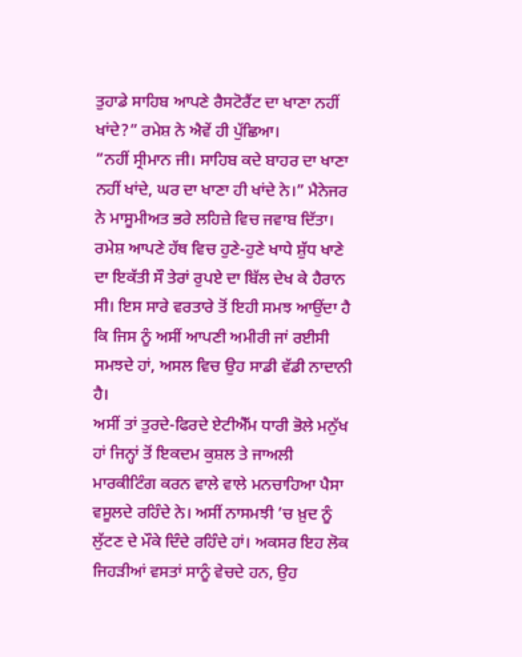ਤੁਹਾਡੇ ਸਾਹਿਬ ਆਪਣੇ ਰੈਸਟੋਰੈਂਟ ਦਾ ਖਾਣਾ ਨਹੀਂ ਖਾਂਦੇ?” ਰਮੇਸ਼ ਨੇ ਐਵੇਂ ਹੀ ਪੁੱਛਿਆ।
“ਨਹੀਂ ਸ੍ਰੀਮਾਨ ਜੀ। ਸਾਹਿਬ ਕਦੇ ਬਾਹਰ ਦਾ ਖਾਣਾ ਨਹੀਂ ਖਾਂਦੇ, ਘਰ ਦਾ ਖਾਣਾ ਹੀ ਖਾਂਦੇ ਨੇ।” ਮੈਨੇਜਰ ਨੇ ਮਾਸੂਮੀਅਤ ਭਰੇ ਲਹਿਜ਼ੇ ਵਿਚ ਜਵਾਬ ਦਿੱਤਾ। ਰਮੇਸ਼ ਆਪਣੇ ਹੱਥ ਵਿਚ ਹੁਣੇ-ਹੁਣੇ ਖਾਧੇ ਸ਼ੁੱਧ ਖਾਣੇ ਦਾ ਇਕੱਤੀ ਸੌ ਤੇਰਾਂ ਰੁਪਏ ਦਾ ਬਿੱਲ ਦੇਖ ਕੇ ਹੈਰਾਨ ਸੀ। ਇਸ ਸਾਰੇ ਵਰਤਾਰੇ ਤੋਂ ਇਹੀ ਸਮਝ ਆਉਂਦਾ ਹੈ ਕਿ ਜਿਸ ਨੂੰ ਅਸੀਂ ਆਪਣੀ ਅਮੀਰੀ ਜਾਂ ਰਈਸੀ ਸਮਝਦੇ ਹਾਂ, ਅਸਲ ਵਿਚ ਉਹ ਸਾਡੀ ਵੱਡੀ ਨਾਦਾਨੀ ਹੈ।
ਅਸੀਂ ਤਾਂ ਤੁਰਦੇ-ਫਿਰਦੇ ਏਟੀਐੱਮ ਧਾਰੀ ਭੋਲੇ ਮਨੁੱਖ ਹਾਂ ਜਿਨ੍ਹਾਂ ਤੋਂ ਇਕਦਮ ਕੁਸ਼ਲ ਤੇ ਜਾਅਲੀ ਮਾਰਕੀਟਿੰਗ ਕਰਨ ਵਾਲੇ ਵਾਲੇ ਮਨਚਾਹਿਆ ਪੈਸਾ ਵਸੂਲਦੇ ਰਹਿੰਦੇ ਨੇ। ਅਸੀਂ ਨਾਸਮਝੀ ’ਚ ਖ਼ੁਦ ਨੂੰ ਲੁੱਟਣ ਦੇ ਮੌਕੇ ਦਿੰਦੇ ਰਹਿੰਦੇ ਹਾਂ। ਅਕਸਰ ਇਹ ਲੋਕ ਜਿਹੜੀਆਂ ਵਸਤਾਂ ਸਾਨੂੰ ਵੇਚਦੇ ਹਨ, ਉਹ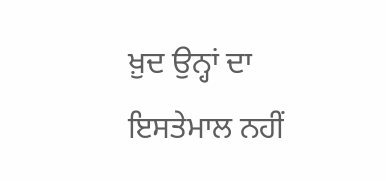ਖ਼ੁਦ ਉਨ੍ਹਾਂ ਦਾ ਇਸਤੇਮਾਲ ਨਹੀਂ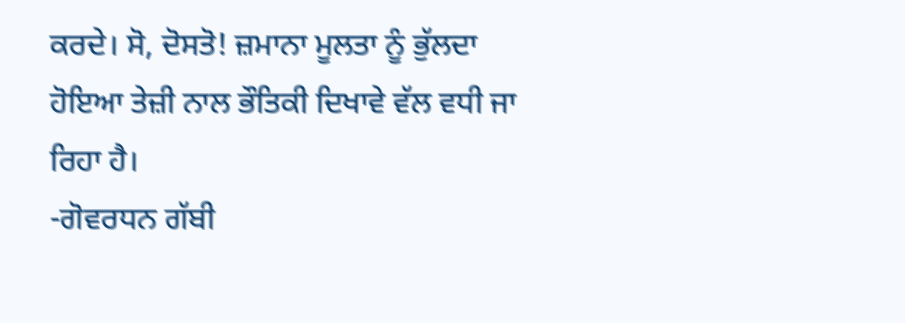ਕਰਦੇ। ਸੋ, ਦੋਸਤੋ! ਜ਼ਮਾਨਾ ਮੂਲਤਾ ਨੂੰ ਭੁੱਲਦਾ ਹੋਇਆ ਤੇਜ਼ੀ ਨਾਲ ਭੌਤਿਕੀ ਦਿਖਾਵੇ ਵੱਲ ਵਧੀ ਜਾ ਰਿਹਾ ਹੈ।
-ਗੋਵਰਧਨ ਗੱਬੀ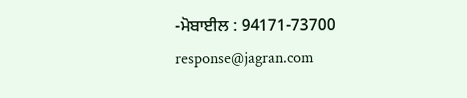-ਮੋਬਾਈਲ : 94171-73700
response@jagran.com